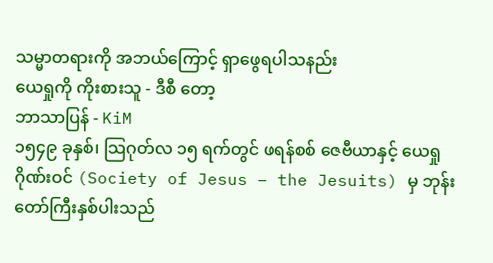သမ္မာတရားကို အဘယ်ကြောင့် ရှာဖွေရပါသနည်း
ယေရှုကို ကိုးစားသူ - ဒီစီ တော့
ဘာသာပြန် - KiM
၁၅၄၉ ခုနှစ်၊ သြဂုတ်လ ၁၅ ရက်တွင် ဖရန်စစ် ဇေဗီယာနှင့် ယေရှုဂိုဏ်းဝင် (Society of Jesus – the Jesuits) မှ ဘုန်းတော်ကြီးနှစ်ပါးသည်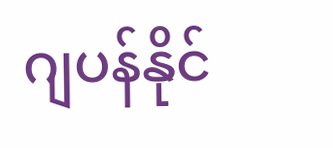ဂျပန်နိုင်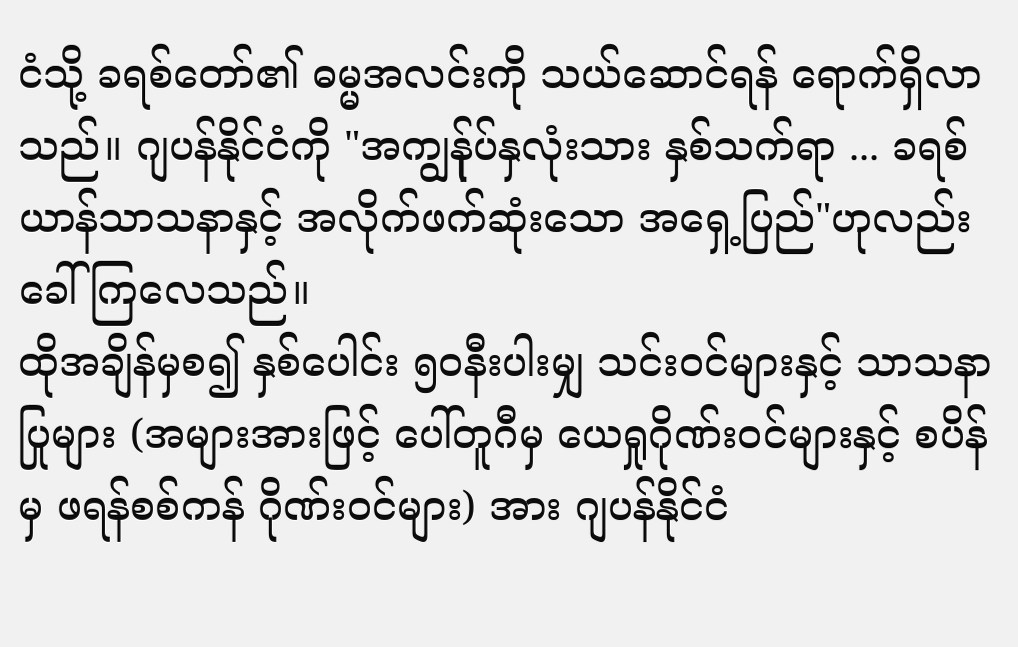ငံသို့ ခရစ်တော်၏ ဓမ္မအလင်းကို သယ်ဆောင်ရန် ရောက်ရှိလာသည်။ ဂျပန်နိုင်ငံကို "အကျွန်ုပ်နှလုံးသား နှစ်သက်ရာ ... ခရစ်ယာန်သာသနာနှင့် အလိုက်ဖက်ဆုံးသော အရှေ့ပြည်"ဟုလည်း ခေါ်ကြလေသည်။
ထိုအချိန်မှစ၍ နှစ်ပေါင်း ၅၀နီးပါးမျှ သင်းဝင်များနှင့် သာသနာပြုများ (အများအားဖြင့် ပေါ်တူဂီမှ ယေရှုဂိုဏ်းဝင်များနှင့် စပိန်မှ ဖရန်စစ်ကန် ဂိုဏ်းဝင်များ) အား ဂျပန်နိုင်ငံ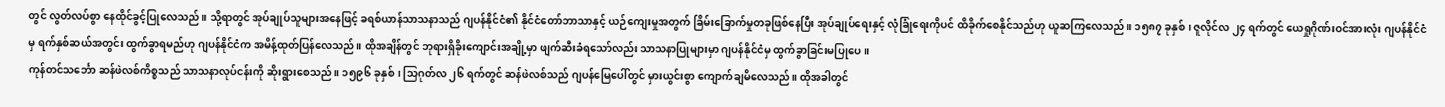တွင် လွတ်လပ်စွာ နေထိုင်ခွင့်ပြုလေသည်။ သို့ရာတွင် အုပ်ချုပ်သူများအနေဖြင့် ခရစ်ယာန်သာသနာသည် ဂျပန်နိုင်ငံ၏ နိုင်ငံတော်ဘာသာနှင့် ယဉ်ကျေးမှုအတွက် ခြိမ်းခြောက်မှုတခုဖြစ်နေပြီး အုပ်ချုပ်ရေးနှင့် လုံခြုံရေးကိုပင် ထိခိုက်စေနိုင်သည်ဟု ယူဆကြလေသည်။ ၁၅၈၇ ခုနှစ်၊ ဇူလိုင်လ ၂၄ ရက်တွင် ယေရှုဂိုဏ်းဝင်အားလုံး ဂျပန်နိုင်ငံမှ ရက်နှစ်ဆယ်အတွင်း ထွက်ခွာရမည်ဟု ဂျပန်နိုင်ငံက အမိန့်ထုတ်ပြန်လေသည်။ ထိုအချိန်တွင် ဘုရားရှိခိုးကျောင်းအချို့မှာ ဖျက်ဆီးခံရသော်လည်း သာသနာပြုများမှာ ဂျပန်နိုင်ငံမှ ထွက်ခွာခြင်းမပြုပေ။
ကုန်တင်သင်္ဘော ဆန်ဖဲလစ်ကိစ္စသည် သာသနာလုပ်ငန်းကို ဆိုးရွားစေသည်။ ၁၅၉၆ ခုနှစ်၊ သြဂုတ်လ ၂၆ ရက်တွင် ဆန်ဖဲလစ်သည် ဂျပန်မြေပေါ်တွင် မှားယွင်းစွာ ကျောက်ချမိလေသည်။ ထိုအခါတွင်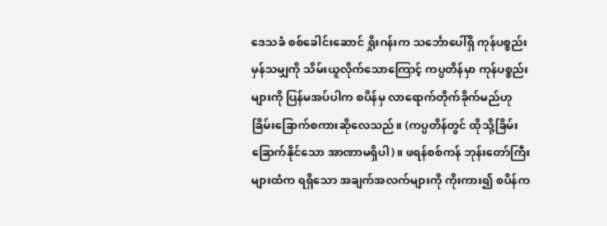ဒေသခံ စစ်ခေါင်းဆောင် ရှိုးဂန်းက သင်္ဘောပေါ်ရှိ ကုန်ပစ္စည်း မှန်သမျှကို သိမ်းယူလိုက်သောကြောင့် ကပ္ပတိန်မှာ ကုန်ပစ္စည်းများကို ပြန်မအပ်ပါက စပိန်မှ လာရောက်တိုက်ခိုက်မည်ဟု ခြိမ်းခြောက်စကားဆိုလေသည်။ (ကပ္ပတိန်တွင် ထိုသို့ခြိမ်းခြောက်နိုင်သော အာဏာမရှိပါ)။ ဖရန်စစ်ကန် ဘုန်းတော်ကြီးများထံက ရရှိသော အချက်အလက်များကို ကိုးကား၍ စပိန်က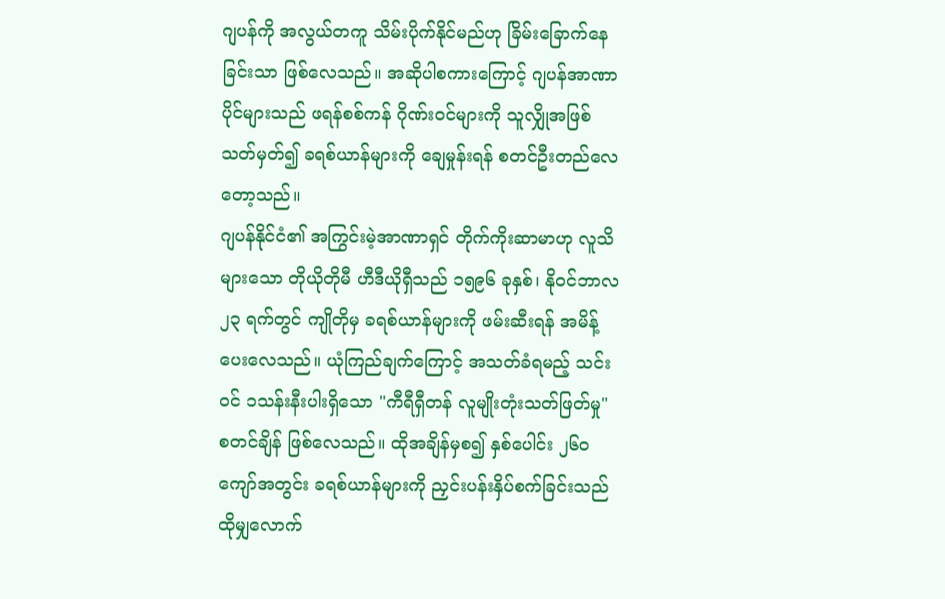ဂျပန်ကို အလွယ်တကူ သိမ်းပိုက်နိုင်မည်ဟု ခြိမ်းခြောက်နေခြင်းသာ ဖြစ်လေသည်။ အဆိုပါစကားကြောင့် ဂျပန်အာဏာပိုင်များသည် ဖရန်စစ်ကန် ဂိုဏ်းဝင်များကို သူလျှိုအဖြစ် သတ်မှတ်၍ ခရစ်ယာန်များကို ချေမှုန်းရန် စတင်ဦးတည်လေတော့သည်။
ဂျပန်နိုင်ငံ၏ အကြွင်းမဲ့အာဏာရှင် တိုက်ကိုးဆာမာဟု လူသိများသော တိုယိုတိုမီ ဟီဒီယိုရှီသည် ၁၅၉၆ ခုနှစ်၊ နိုဝင်ဘာလ ၂၃ ရက်တွင် ကျိုတိုမှ ခရစ်ယာန်များကို ဖမ်းဆီးရန် အမိန့်ပေးလေသည်။ ယုံကြည်ချက်ကြောင့် အသတ်ခံရမည့် သင်းဝင် ၁သန်းနီးပါးရှိသော "ကီရီရှီတန် လူမျိုးတုံးသတ်ဖြတ်မှု" စတင်ချိန် ဖြစ်လေသည်။ ထိုအချိန်မှစ၍ နှစ်ပေါင်း ၂၆၀ ကျော်အတွင်း ခရစ်ယာန်များကို ညှင်းပန်းနှိပ်စက်ခြင်းသည် ထိုမျှလောက်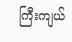ကြီးကျယ်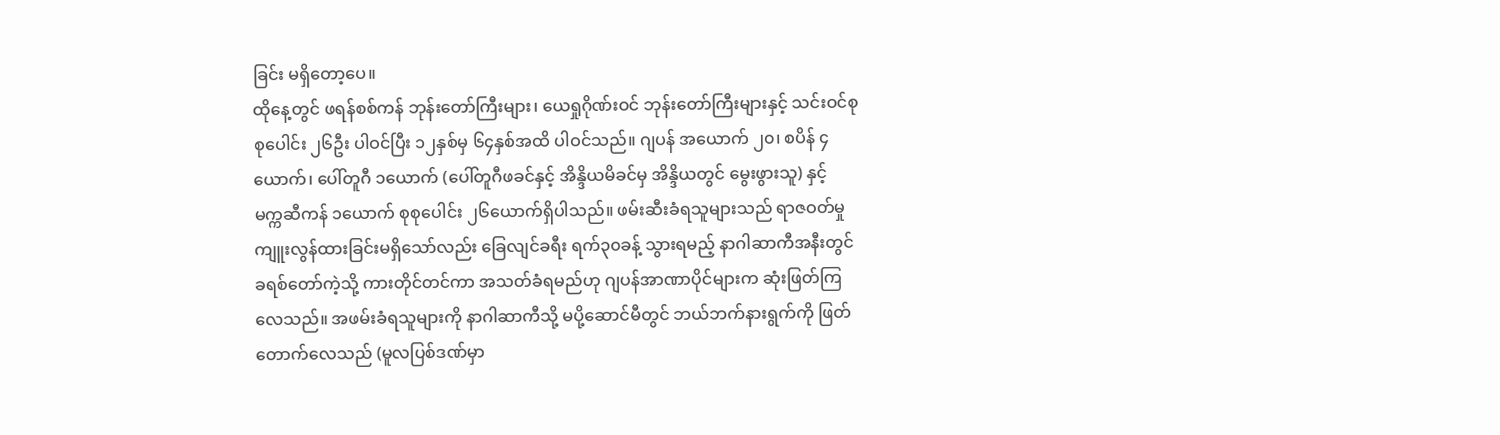ခြင်း မရှိတော့ပေ။
ထိုနေ့တွင် ဖရန်စစ်ကန် ဘုန်းတော်ကြီးများ၊ ယေရှုဂိုဏ်းဝင် ဘုန်းတော်ကြီးများနှင့် သင်းဝင်စုစုပေါင်း ၂၆ဦး ပါဝင်ပြီး ၁၂နှစ်မှ ၆၄နှစ်အထိ ပါဝင်သည်။ ဂျပန် အယောက် ၂၀၊ စပိန် ၄ယောက်၊ ပေါ်တူဂီ ၁ယောက် (ပေါ်တူဂီဖခင်နှင့် အိန္ဒိယမိခင်မှ အိန္ဒိယတွင် မွေးဖွားသူ) နှင့် မက္ကဆီကန် ၁ယောက် စုစုပေါင်း ၂၆ယောက်ရှိပါသည်။ ဖမ်းဆီးခံရသူများသည် ရာဇဝတ်မှု ကျူးလွန်ထားခြင်းမရှိသော်လည်း ခြေလျင်ခရီး ရက်၃၀ခန့် သွားရမည့် နာဂါဆာကီအနီးတွင် ခရစ်တော်ကဲ့သို့ ကားတိုင်တင်ကာ အသတ်ခံရမည်ဟု ဂျပန်အာဏာပိုင်များက ဆုံးဖြတ်ကြလေသည်။ အဖမ်းခံရသူများကို နာဂါဆာကီသို့ မပို့ဆောင်မီတွင် ဘယ်ဘက်နားရွက်ကို ဖြတ်တောက်လေသည် (မူလပြစ်ဒဏ်မှာ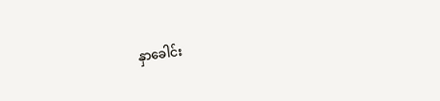နှာခေါင်း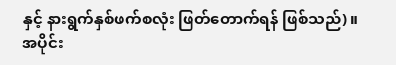နှင့် နားရွက်နှစ်ဖက်စလုံး ဖြတ်တောက်ရန် ဖြစ်သည်)။
အပိုင်း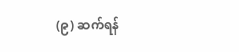(၉) ဆက်ရန်